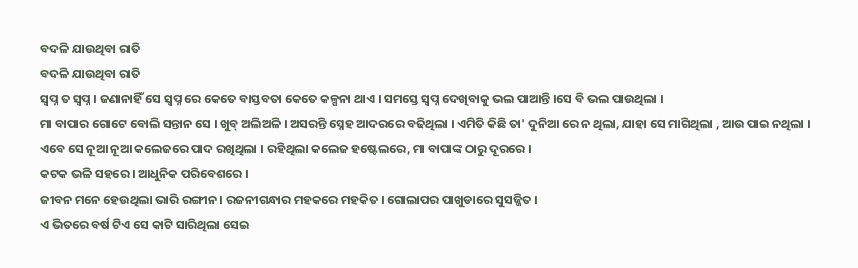ବଦଳି ଯାଉଥିବା ରାତି
ବଦଳି ଯାଉଥିବା ରାତି
ସ୍ବପ୍ନ ତ ସ୍ବପ୍ନ । ଜଣାନାହିଁ ସେ ସ୍ବପ୍ନ ରେ କେତେ ବାସ୍ତବତା କେତେ କଳ୍ପନା ଥାଏ । ସମସ୍ତେ ସ୍ଵପ୍ନ ଦେଖିବାକୁ ଭଲ ପାଆନ୍ତି ।ସେ ବି ଭଲ ପାଉଥିଲା ।
ମା ବାପାର ଗୋଟେ ବୋଲି ସନ୍ତାନ ସେ । ଖୁବ୍ ଅଲିଅଳି । ଅସରନ୍ତି ସ୍ନେହ ଆଦରରେ ବଢିଥିଲା । ଏମିତି କିଛି ତା' ଦୁନିଆ ରେ ନ ଥିଲା, ଯାହା ସେ ମାଗିଥିଲା , ଆଉ ପାଇ ନଥିଲା ।
ଏବେ ସେ ନୂଆ ନୂଆ କଲେଜରେ ପାଦ ରଖିଥିଲା । ରହିଥିଲା କଲେଜ ହଷ୍ଟେଲରେ, ମା ବାପାଙ୍କ ଠାରୁ ଦୂରରେ ।
କଟକ ଭଳି ସହରେ । ଆଧୁନିକ ପରିବେଶରେ ।
ଜୀବନ ମନେ ହେଉଥିଲା ଭାରି ରଙ୍ଗୀନ । ରଜନୀଗନ୍ଧାର ମହକରେ ମହକିତ । ଗୋଲାପର ପାଖୁଡାରେ ସୁସଜ୍ଜିତ ।
ଏ ଭିତରେ ବର୍ଷ ଟିଏ ସେ କାଟି ସାରିଥିଲା ସେଇ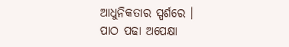ଆଧୁନିକତାର ସ୍ପର୍ଶରେ ।
ପାଠ ପଢା ଅପେକ୍ଷା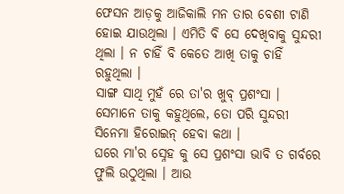ଫେସନ ଆଡ଼କୁ ଆଜିକାଲି ମନ ତାର ବେଶୀ ଟାଣି ହୋଇ ଯାଉଥିଲା । ଏମିତି ବି ସେ ଦେଖିବାକୁ ସୁନ୍ଦରୀ ଥିଲା । ନ ଚାହିଁ ବି କେତେ ଆଖି ତାକୁ ଚାହିଁ ରହୁଥିଲା ।
ସାଙ୍ଗ ସାଥି ମୁହଁ ରେ ତା'ର ଖୁବ୍ ପ୍ରଶଂସା । ସେମାନେ ତାକୁ କହୁଥିଲେ, ତୋ ପରି ସୁନ୍ଦରୀ ସିନେମା ହିରୋଇନ୍ ହେବା କଥା ।
ଘରେ ମା'ର ସ୍ନେହ କୁ ସେ ପ୍ରଶଂସା ଭାବି ତ ଗର୍ବରେ ଫୁଲି ଉଠୁଥିଲା । ଆଉ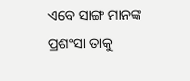ଏବେ ସାଙ୍ଗ ମାନଙ୍କ ପ୍ରଶଂସା ତାକୁ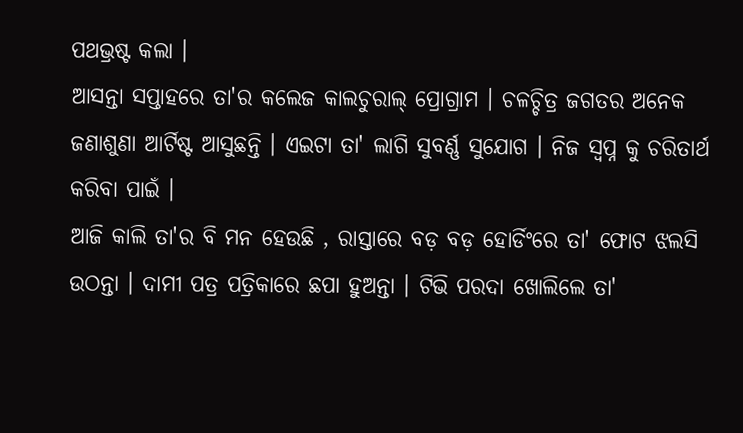ପଥଭ୍ରଷ୍ଟ କଲା ।
ଆସନ୍ତା ସପ୍ତାହରେ ତା'ର କଲେଜ କାଲଚୁରାଲ୍ ପ୍ରୋଗ୍ରାମ । ଚଳଚ୍ଚିତ୍ର ଜଗତର ଅନେକ ଜଣାଶୁଣା ଆର୍ଟିଷ୍ଟ ଆସୁଛନ୍ତି । ଏଇଟା ତା' ଲାଗି ସୁବର୍ଣ୍ଣ ସୁଯୋଗ । ନିଜ ସ୍ବପ୍ନ କୁ ଚରିତାର୍ଥ କରିବା ପାଇଁ ।
ଆଜି କାଲି ତା'ର ବି ମନ ହେଉଛି , ରାସ୍ତାରେ ବଡ଼ ବଡ଼ ହୋର୍ଡିଂରେ ତା' ଫୋଟ ଝଲସି ଉଠନ୍ତା । ଦାମୀ ପତ୍ର ପତ୍ରିକାରେ ଛପା ହୁଅନ୍ତା । ଟିଭି ପରଦା ଖୋଲିଲେ ତା'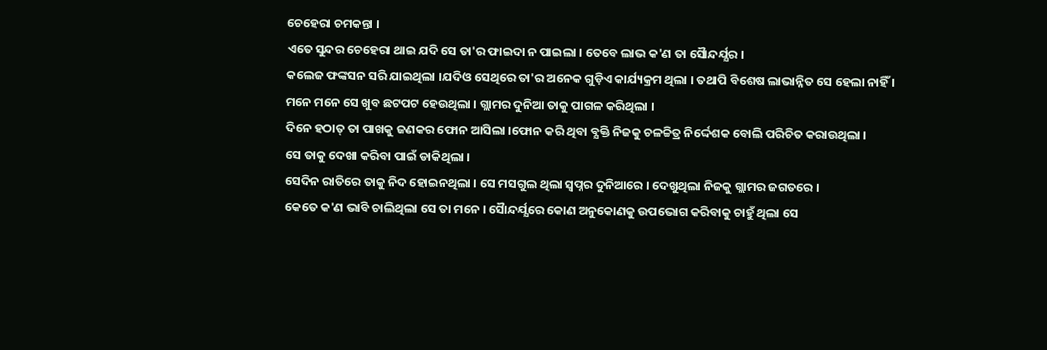ଚେହେରା ଚମକନ୍ତା ।
ଏତେ ସୁନ୍ଦର ଚେହେରା ଥାଇ ଯଦି ସେ ତା'ର ଫାଇଦା ନ ପାଇଲା । ତେବେ ଲାଭ କ'ଣ ତା ସୈାନ୍ଦର୍ଯ୍ଯର ।
କଲେଜ ଫଙ୍କସନ ସରି ଯାଇଥିଲା ।ଯଦିଓ ସେଥିରେ ତା'ର ଅନେକ ଗୁଡ଼ିଏ କାର୍ଯ୍ୟକ୍ରମ ଥିଲା । ତଥାପି ବିଶେଷ ଲାଭାନ୍ନିତ ସେ ହେଲା ନାହିଁ ।
ମନେ ମନେ ସେ ଖୁବ ଛଟପଟ ହେଉଥିଲା । ଗ୍ଲାମର ଦୁନିଆ ତାକୁ ପାଗଳ କରିଥିଲା ।
ଦିନେ ହଠାତ୍ ତା ପାଖକୁ ଜଣକର ଫୋନ ଆସିଲା ।ଫୋନ କରି ଥିବା ବ୍ଯକ୍ତି ନିଜକୁ ଚଳଚ୍ଚିତ୍ର ନିର୍ଦ୍ଦେଶକ ବୋଲି ପରିଚିତ କରାଉଥିଲା ।
ସେ ତାକୁ ଦେଖା କରିବା ପାଇଁ ଡାକିଥିଲା ।
ସେଦିନ ରାତିରେ ତାକୁ ନିଦ ହୋଇନଥିଲା । ସେ ମସଗୁଲ ଥିଲା ସ୍ବପ୍ନର ଦୁନିଆରେ । ଦେଖୁଥିଲା ନିଜକୁ ଗ୍ଲାମର ଜଗତରେ ।
କେତେ କ'ଣ ଭାବି ଚାଲିଥିଲା ସେ ତା ମନେ । ସୈାନ୍ଦର୍ଯ୍ଯରେ କୋଣ ଅନୁକୋଣକୁ ଉପଭୋଗ କରିବାକୁ ଚାହୁଁ ଥିଲା ସେ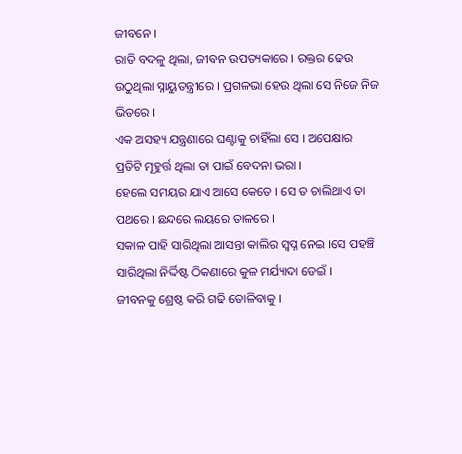ଜୀବନେ ।
ରାତି ବଦଳୁ ଥିଲା, ଜୀବନ ଉପତ୍ୟକାରେ । ରକ୍ତର ଢେଉ ଉଠୁଥିଲା ସ୍ନାୟୁତନ୍ତ୍ରୀରେ । ପ୍ରଗଳଭା ହେଉ ଥିଲା ସେ ନିଜେ ନିଜ ଭିତରେ ।
ଏକ ଅସହ୍ୟ ଯନ୍ତ୍ରଣାରେ ଘଣ୍ଟାକୁ ଚାହିଁଲା ସେ । ଅପେକ୍ଷାର ପ୍ରତିଟି ମୂହୁର୍ତ୍ତ ଥିଲା ତା ପାଇଁ ବେଦନା ଭରା ।
ହେଲେ ସମୟର ଯାଏ ଆସେ କେତେ । ସେ ତ ଚାଲିଥାଏ ତା ପଥରେ । ଛନ୍ଦରେ ଲୟରେ ତାଳରେ ।
ସକାଳ ପାହି ସାରିଥିଲା ଆସନ୍ତା କାଲିର ସ୍ବପ୍ନ ନେଇ ।ସେ ପହଞ୍ଚି ସାରିଥିଲା ନିର୍ଦ୍ଦିଷ୍ଟ ଠିକଣାରେ କୁଳ ମର୍ଯ୍ୟାଦା ଡେଇଁ ।
ଜୀବନକୁ ଶ୍ରେଷ୍ଠ କରି ଗଢି ତୋଳିବାକୁ ।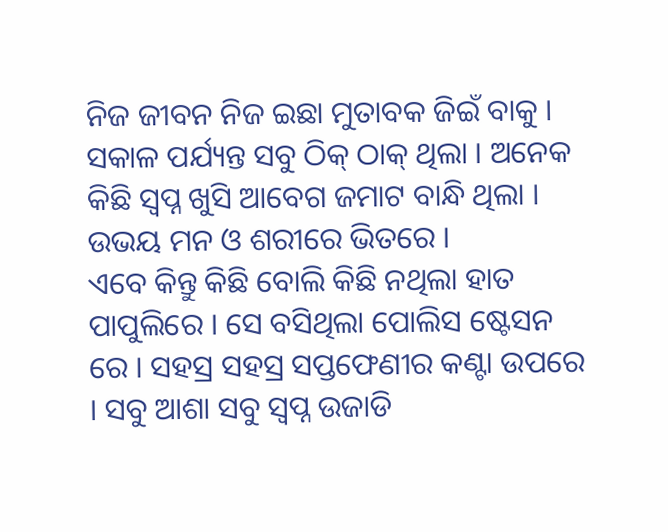ନିଜ ଜୀବନ ନିଜ ଇଛା ମୁତାବକ ଜିଇଁ ବାକୁ ।
ସକାଳ ପର୍ଯ୍ୟନ୍ତ ସବୁ ଠିକ୍ ଠାକ୍ ଥିଲା । ଅନେକ କିଛି ସ୍ବପ୍ନ ଖୁସି ଆବେଗ ଜମାଟ ବାନ୍ଧି ଥିଲା । ଉଭୟ ମନ ଓ ଶରୀରେ ଭିତରେ ।
ଏବେ କିନ୍ତୁ କିଛି ବୋଲି କିଛି ନଥିଲା ହାତ ପାପୁଲିରେ । ସେ ବସିଥିଲା ପୋଲିସ ଷ୍ଟେସନ ରେ । ସହସ୍ର ସହସ୍ର ସପ୍ତଫେଣୀର କଣ୍ଟା ଉପରେ । ସବୁ ଆଶା ସବୁ ସ୍ବପ୍ନ ଉଜାଡି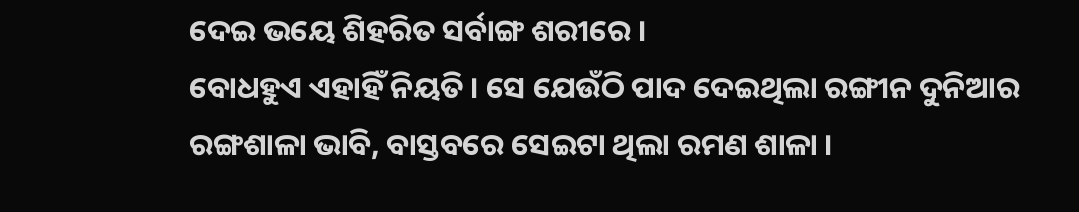ଦେଇ ଭୟେ ଶିହରିତ ସର୍ବାଙ୍ଗ ଶରୀରେ ।
ବୋଧହୁଏ ଏହାହିଁ ନିୟତି । ସେ ଯେଉଁଠି ପାଦ ଦେଇଥିଲା ରଙ୍ଗୀନ ଦୁନିଆର ରଙ୍ଗଶାଳା ଭାବି, ବାସ୍ତବରେ ସେଇଟା ଥିଲା ରମଣ ଶାଳା ।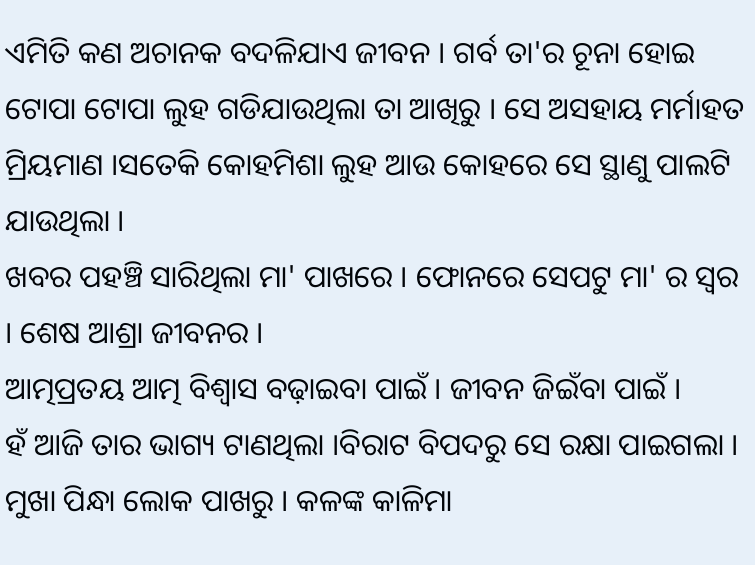ଏମିତି କଣ ଅଚାନକ ବଦଳିଯାଏ ଜୀବନ । ଗର୍ବ ତା'ର ଚୂନା ହୋଇ ଟୋପା ଟୋପା ଲୁହ ଗଡିଯାଉଥିଲା ତା ଆଖିରୁ । ସେ ଅସହାୟ ମର୍ମାହତ ମ୍ରିୟମାଣ ।ସତେକି କୋହମିଶା ଲୁହ ଆଉ କୋହରେ ସେ ସ୍ଥାଣୁ ପାଲଟି ଯାଉଥିଲା ।
ଖବର ପହଞ୍ଚି ସାରିଥିଲା ମା' ପାଖରେ । ଫୋନରେ ସେପଟୁ ମା' ର ସ୍ବର । ଶେଷ ଆଶ୍ରା ଜୀବନର ।
ଆତ୍ମପ୍ରତୟ ଆତ୍ମ ବିଶ୍ବାସ ବଢ଼ାଇବା ପାଇଁ । ଜୀବନ ଜିଇଁବା ପାଇଁ ।
ହଁ ଆଜି ତାର ଭାଗ୍ୟ ଟାଣଥିଲା ।ବିରାଟ ବିପଦରୁ ସେ ରକ୍ଷା ପାଇଗଲା । ମୁଖା ପିନ୍ଧା ଲୋକ ପାଖରୁ । କଳଙ୍କ କାଳିମା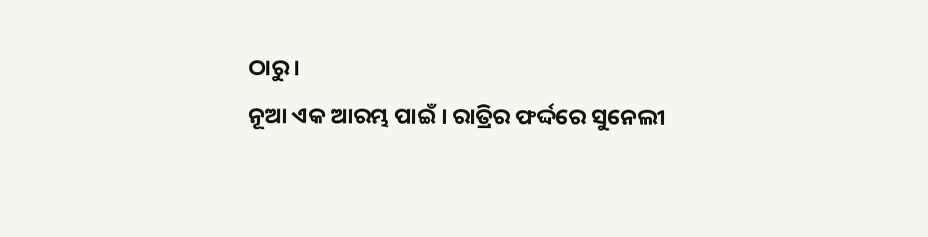ଠାରୁ ।
ନୂଆ ଏକ ଆରମ୍ଭ ପାଇଁ । ରାତ୍ରିର ଫର୍ଦ୍ଦରେ ସୁନେଲୀ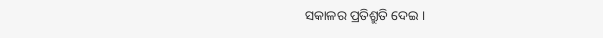ସକାଳର ପ୍ରତିଶ୍ରୁତି ଦେଇ ।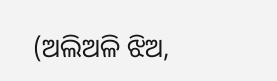(ଅଲିଅଳି ଝିଅ,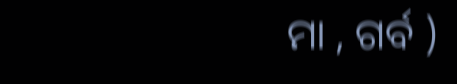ମା , ଗର୍ବ )